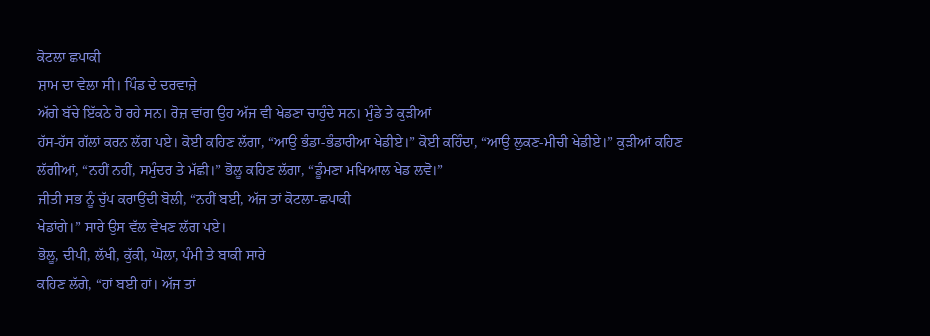ਕੋਟਲਾ ਛਪਾਕੀ
ਸ਼ਾਮ ਦਾ ਵੇਲਾ ਸੀ। ਪਿੰਡ ਦੇ ਦਰਵਾਜ਼ੇ
ਅੱਗੇ ਬੱਚੇ ਇੱਕਠੇ ਹੋ ਰਹੇ ਸਨ। ਰੋਜ਼ ਵਾਂਗ ਉਹ ਅੱਜ ਵੀ ਖੇਡਣਾ ਚਾਹੁੰਦੇ ਸਨ। ਮੁੰਡੇ ਤੇ ਕੁਡ਼ੀਆਂ
ਹੱਸ-ਹੱਸ ਗੱਲਾਂ ਕਰਨ ਲੱਗ ਪਏ। ਕੋਈ ਕਹਿਣ ਲੱਗਾ, “ਆਉ ਭੰਡਾ-ਭੰਡਾਰੀਆ ਖੇਡੀਏ।” ਕੋਈ ਕਹਿੰਦਾ, “ਆਉ ਲੁਕਣ-ਮੀਚੀ ਖੇਡੀਏ।” ਕੁਡ਼ੀਆਂ ਕਹਿਣ ਲੱਗੀਆਂ, “ਨਹੀਂ ਨਹੀਂ, ਸਮੁੰਦਰ ਤੇ ਮੱਛੀ।” ਭੋਲੂ ਕਹਿਣ ਲੱਗਾ, “ਡੂੰਮਣਾ ਮਖਿਆਲ ਖੇਡ ਲਵੋ।”
ਜੀਤੀ ਸਭ ਨੂੰ ਚੁੱਪ ਕਰਾਉਂਦੀ ਬੋਲੀ, “ਨਹੀਂ ਬਈ, ਅੱਜ ਤਾਂ ਕੋਟਲਾ-ਛਪਾਕੀ
ਖੇਡਾਂਗੇ।” ਸਾਰੇ ਉਸ ਵੱਲ ਵੇਖਣ ਲੱਗ ਪਏ।
ਭੋਲੂ, ਦੀਪੀ, ਲੱਖੀ, ਕੁੱਕੀ, ਘੋਲਾ, ਪੰਮੀ ਤੇ ਬਾਕੀ ਸਾਰੇ
ਕਹਿਣ ਲੱਗੇ, “ਹਾਂ ਬਈ ਹਾਂ। ਅੱਜ ਤਾਂ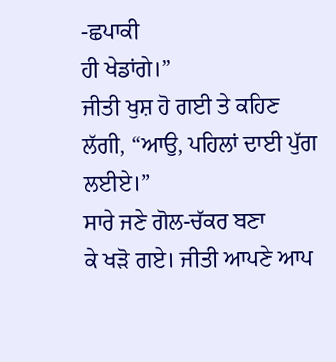-ਛਪਾਕੀ
ਹੀ ਖੇਡਾਂਗੇ।”
ਜੀਤੀ ਖੁਸ਼ ਹੋ ਗਈ ਤੇ ਕਹਿਣ
ਲੱਗੀ, “ਆਉ, ਪਹਿਲਾਂ ਦਾਈ ਪੁੱਗ
ਲਈਏ।”
ਸਾਰੇ ਜਣੇ ਗੋਲ-ਚੱਕਰ ਬਣਾ
ਕੇ ਖਡ਼ੋ ਗਏ। ਜੀਤੀ ਆਪਣੇ ਆਪ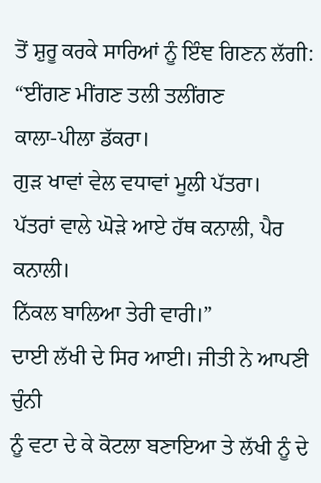ਤੋਂ ਸ਼ੁਰੂ ਕਰਕੇ ਸਾਰਿਆਂ ਨੂੰ ਇੰਞ ਗਿਣਨ ਲੱਗੀ:
“ਈਂਗਣ ਮੀਂਗਣ ਤਲੀ ਤਲੀਂਗਣ
ਕਾਲਾ-ਪੀਲਾ ਡੱਕਰਾ।
ਗੁਡ਼ ਖਾਵਾਂ ਵੇਲ ਵਧਾਵਾਂ ਮੂਲੀ ਪੱਤਰਾ।
ਪੱਤਰਾਂ ਵਾਲੇ ਘੋਡ਼ੇ ਆਏ ਹੱਥ ਕਨਾਲੀ, ਪੈਰ ਕਨਾਲੀ।
ਨਿੱਕਲ ਬਾਲਿਆ ਤੇਰੀ ਵਾਰੀ।”
ਦਾਈ ਲੱਖੀ ਦੇ ਸਿਰ ਆਈ। ਜੀਤੀ ਨੇ ਆਪਣੀ ਚੁੰਨੀ
ਨੂੰ ਵਟਾ ਦੇ ਕੇ ਕੋਟਲਾ ਬਣਾਇਆ ਤੇ ਲੱਖੀ ਨੂੰ ਦੇ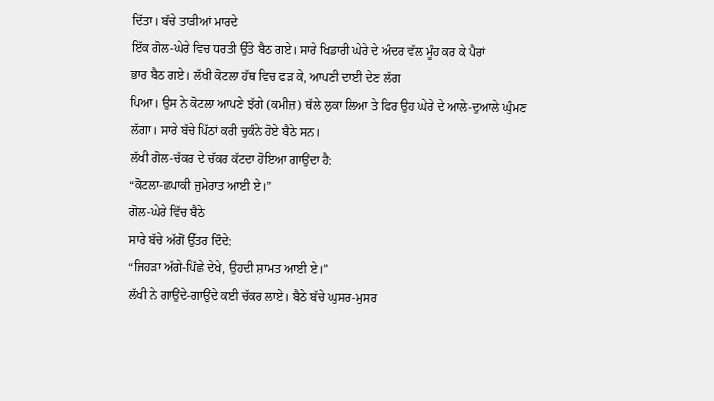ਦਿੱਤਾ। ਬੱਚੇ ਤਾਡ਼ੀਆਂ ਮਾਰਦੇ
ਇੱਕ ਗੋਲ-ਘੇਰੇ ਵਿਚ ਧਰਤੀ ਉੱਤੇ ਬੈਠ ਗਏ। ਸਾਰੇ ਖਿਡਾਰੀ ਘੇਰੇ ਦੇ ਅੰਦਰ ਵੱਲ ਮੂੰਹ ਕਰ ਕੇ ਪੈਰਾਂ
ਭਾਰ ਬੈਠ ਗਏ। ਲੱਖੀ ਕੋਟਲਾ ਹੱਥ ਵਿਚ ਫਡ਼ ਕੇ, ਆਪਣੀ ਦਾਈ ਦੇਣ ਲੱਗ
ਪਿਆ। ਉਸ ਨੇ ਕੋਟਲਾ ਆਪਣੇ ਝੱਗੇ (ਕਮੀਜ਼) ਥੱਲੇ ਲੁਕਾ ਲਿਆ ਤੇ ਫਿਰ ਉਹ ਘੇਰੇ ਦੇ ਆਲੇ-ਦੁਆਲੇ ਘੁੰਮਣ
ਲੱਗਾ। ਸਾਰੇ ਬੱਚੇ ਪਿੱਠਾਂ ਕਰੀ ਚੁਕੰਨੇ ਹੋਏ ਬੈਠੇ ਸਨ।
ਲੱਖੀ ਗੋਲ-ਚੱਕਰ ਦੇ ਚੱਕਰ ਕੱਟਦਾ ਹੋਇਆ ਗਾਉਂਦਾ ਹੈ:
“ਕੋਟਲਾ-ਛਪਾਕੀ ਜੁਮੇਰਾਤ ਆਈ ਏ।”
ਗੋਲ-ਘੇਰੇ ਵਿੱਚ ਬੈਠੇ
ਸਾਰੇ ਬੱਚੇ ਅੱਗੋਂ ਉੱਤਰ ਦਿੰਦੇ:
“ਜਿਹਡ਼ਾ ਅੱਗੇ-ਪਿੱਛੇ ਦੇਖੇ, ਉਹਦੀ ਸ਼ਾਮਤ ਆਈ ਏ।”
ਲੱਖੀ ਨੇ ਗਾਉਂਦੇ-ਗਾਉਂਦੇ ਕਈ ਚੱਕਰ ਲਾਏ। ਬੈਠੇ ਬੱਚੇ ਘੁਸਰ-ਮੁਸਰ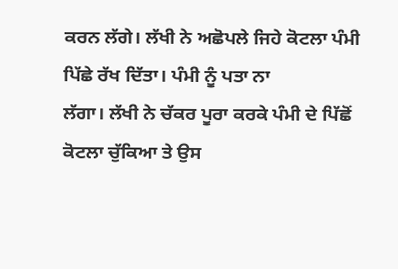ਕਰਨ ਲੱਗੇ। ਲੱਖੀ ਨੇ ਅਛੋਪਲੇ ਜਿਹੇ ਕੋਟਲਾ ਪੰਮੀ ਪਿੱਛੇ ਰੱਖ ਦਿੱਤਾ। ਪੰਮੀ ਨੂੰ ਪਤਾ ਨਾ
ਲੱਗਾ। ਲੱਖੀ ਨੇ ਚੱਕਰ ਪੂਰਾ ਕਰਕੇ ਪੰਮੀ ਦੇ ਪਿੱਛੋਂ ਕੋਟਲਾ ਚੁੱਕਿਆ ਤੇ ਉਸ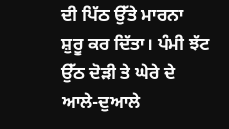ਦੀ ਪਿੱਠ ਉੱਤੇ ਮਾਰਨਾ
ਸ਼ੁਰੂ ਕਰ ਦਿੱਤਾ। ਪੰਮੀ ਝੱਟ ਉੱਠ ਦੋਡ਼ੀ ਤੇ ਘੇਰੇ ਦੇ ਆਲੇ-ਦੁਆਲੇ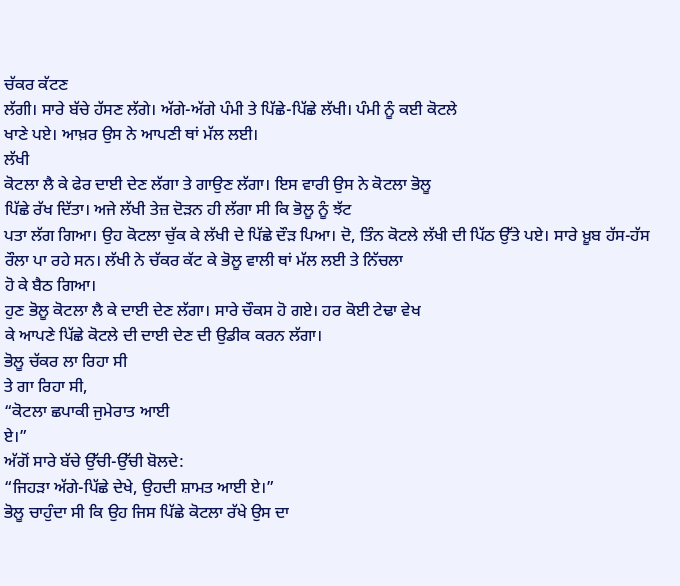ਚੱਕਰ ਕੱਟਣ
ਲੱਗੀ। ਸਾਰੇ ਬੱਚੇ ਹੱਸਣ ਲੱਗੇ। ਅੱਗੇ-ਅੱਗੇ ਪੰਮੀ ਤੇ ਪਿੱਛੇ-ਪਿੱਛੇ ਲੱਖੀ। ਪੰਮੀ ਨੂੰ ਕਈ ਕੋਟਲੇ
ਖਾਣੇ ਪਏ। ਆਖ਼ਰ ਉਸ ਨੇ ਆਪਣੀ ਥਾਂ ਮੱਲ ਲਈ।
ਲੱਖੀ
ਕੋਟਲਾ ਲੈ ਕੇ ਫੇਰ ਦਾਈ ਦੇਣ ਲੱਗਾ ਤੇ ਗਾਉਣ ਲੱਗਾ। ਇਸ ਵਾਰੀ ਉਸ ਨੇ ਕੋਟਲਾ ਭੋਲੂ
ਪਿੱਛੇ ਰੱਖ ਦਿੱਤਾ। ਅਜੇ ਲੱਖੀ ਤੇਜ਼ ਦੋਡ਼ਨ ਹੀ ਲੱਗਾ ਸੀ ਕਿ ਭੋਲੂ ਨੂੰ ਝੱਟ
ਪਤਾ ਲੱਗ ਗਿਆ। ਉਹ ਕੋਟਲਾ ਚੁੱਕ ਕੇ ਲੱਖੀ ਦੇ ਪਿੱਛੇ ਦੌਡ਼ ਪਿਆ। ਦੋ, ਤਿੰਨ ਕੋਟਲੇ ਲੱਖੀ ਦੀ ਪਿੱਠ ਉੱਤੇ ਪਏ। ਸਾਰੇ ਖ਼ੂਬ ਹੱਸ-ਹੱਸ
ਰੌਲਾ ਪਾ ਰਹੇ ਸਨ। ਲੱਖੀ ਨੇ ਚੱਕਰ ਕੱਟ ਕੇ ਭੋਲੂ ਵਾਲੀ ਥਾਂ ਮੱਲ ਲਈ ਤੇ ਨਿੱਚਲਾ
ਹੋ ਕੇ ਬੈਠ ਗਿਆ।
ਹੁਣ ਭੋਲੂ ਕੋਟਲਾ ਲੈ ਕੇ ਦਾਈ ਦੇਣ ਲੱਗਾ। ਸਾਰੇ ਚੌਕਸ ਹੋ ਗਏ। ਹਰ ਕੋਈ ਟੇਢਾ ਵੇਖ
ਕੇ ਆਪਣੇ ਪਿੱਛੇ ਕੋਟਲੇ ਦੀ ਦਾਈ ਦੇਣ ਦੀ ਉਡੀਕ ਕਰਨ ਲੱਗਾ।
ਭੋਲੂ ਚੱਕਰ ਲਾ ਰਿਹਾ ਸੀ
ਤੇ ਗਾ ਰਿਹਾ ਸੀ,
“ਕੋਟਲਾ ਛਪਾਕੀ ਜੁਮੇਰਾਤ ਆਈ
ਏ।”
ਅੱਗੋਂ ਸਾਰੇ ਬੱਚੇ ਉੱਚੀ-ਉੱਚੀ ਬੋਲਦੇ:
“ਜਿਹਡ਼ਾ ਅੱਗੇ-ਪਿੱਛੇ ਦੇਖੇ, ਉਹਦੀ ਸ਼ਾਮਤ ਆਈ ਏ।”
ਭੋਲੂ ਚਾਹੁੰਦਾ ਸੀ ਕਿ ਉਹ ਜਿਸ ਪਿੱਛੇ ਕੋਟਲਾ ਰੱਖੇ ਉਸ ਦਾ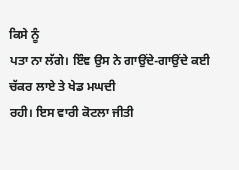ਕਿਸੇ ਨੂੰ
ਪਤਾ ਨਾ ਲੱਗੇ। ਇੰਞ ਉਸ ਨੇ ਗਾਉਂਦੇ-ਗਾਉਂਦੇ ਕਈ ਚੱਕਰ ਲਾਏ ਤੇ ਖੇਡ ਮਘਦੀ
ਰਹੀ। ਇਸ ਵਾਰੀ ਕੋਟਲਾ ਜੀਤੀ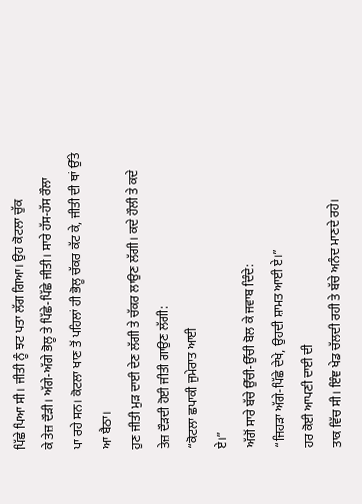ਪਿੱਛੇ ਪਿਆ ਸੀ। ਜੀਤੀ ਨੂੰ ਝਟ ਪਤਾ ਲੱਗ ਗਿਆ। ਉਹ ਕੋਟਲਾ ਚੁੱਕ
ਕੇ ਤੇਜ਼ ਦੌਡ਼ੀ। ਅੱਗੇ-ਅੱਗੇ ਭੋਲੂ ਤੇ ਪਿੱਛੇ-ਪਿੱਛੇ ਜੀਤੀ। ਸਾਰੇ ਹੱਸ-ਹੱਸ ਰੌਲਾ
ਪਾ ਰਹੇ ਸਨ। ਕੋਟਲਾ ਖਾਣ ਤੋਂ ਪਹਿਲਾਂ ਹੀ ਭੋਲੂ ਚੱਕਰ ਕੱਟ ਕੇ, ਜੀਤੀ ਦੀ ਥਾਂ ਉੱਤੇ
ਆ ਬੈਠਾ।
ਹੁਣ ਜੀਤੀ ਮੁਡ਼ ਦਾਈ ਦੇਣ ਲੱਗੀ ਤੇ ਚੱਕਰ ਲਾਉਣ ਲੱਗੀ। ਕਦੇ ਹੌਲੀ ਤੇ ਕਦੇ
ਤੇਜ਼ ਦੌਡ਼ਦੀ ਹੋਈ ਜੀਤੀ ਗਾਉਣ ਲੱਗੀ:
“ਕੋਟਲਾ ਛਪਾਕੀ ਜੁਮੇਰਾਤ ਆਈ
ਏ।”
ਅੱਗੋਂ ਸਾਰੇ ਬੱਚੇ ਉੱਚੀ-ਉੱਚੀ ਬੋਲ ਕੇ ਜਵਾਬ ਦਿੰਦੇ:
“ਜਿਹਡ਼ਾ ਅੱਗੇ-ਪਿੱਛੇ ਦੇਖੇ, ਉਹਦੀ ਸ਼ਾਮਤ ਆਈ ਏ।”
ਹਰ ਕੋਈ ਆਪਣੀ ਦਾਈ ਦੀ
ਤਾਕ ਵਿੱਚ ਸੀ। ਇੰਞ ਖੇਡ ਚੱਲਦੀ ਰਹੀ ਤੇ ਬੱਚੇ ਅਨੰਦ ਮਾਣਦੇ ਰਹੇ।